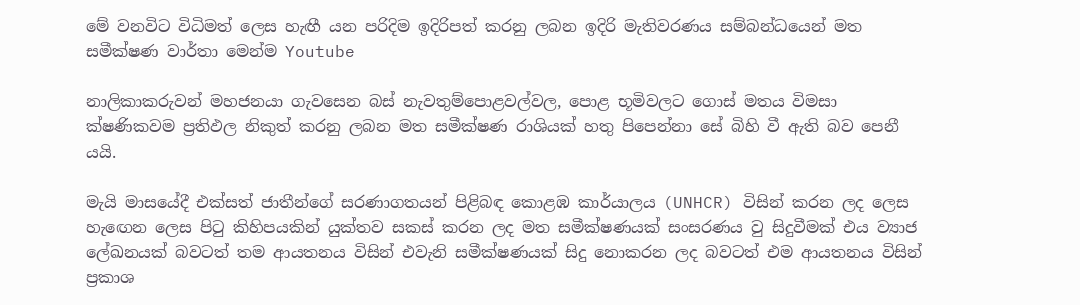මේ වනවිට විධිමත් ලෙස හැඟී යන පරිදිම ඉදිරිපත් කරනු ලබන ඉදිරි මැතිවරණය සම්බන්ධයෙන් මත සමීක්ෂණ වාර්තා මෙන්ම Youtube

නාලිකාකරුවන් මහජනයා ගැවසෙන බස් නැවතුම්පොළවල්වල, පොළ භූමිවලට ගොස් මතය විමසා ක්ෂණිකවම ප්‍රතිඵල නිකුත් කරනු ලබන මත සමීක්ෂණ රාශියක් හතු පිපෙන්නා සේ බිහි වී ඇති බව පෙනී යයි.

මැයි මාසයේදී එක්සත් ජාතීන්ගේ සරණාගතයන් පිළිබඳ කොළඹ කාර්යාලය (UNHCR) විසින් කරන ලද ලෙස හැඟෙන ලෙස පිටු කිහිපයකින් යුක්තව සකස් කරන ලද මත සමීක්ෂණයක් සංසරණය වු සිදුවීමක් එය ව්‍යාජ ලේඛනයක් බවටත් තම ආයතනය විසින් එවැනි සමීක්ෂණයක් සිදු නොකරන ලද බවටත් එම ආයතනය විසින් ප්‍රකාශ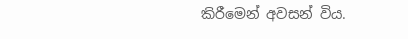කිරීමෙන් අවසන් විය.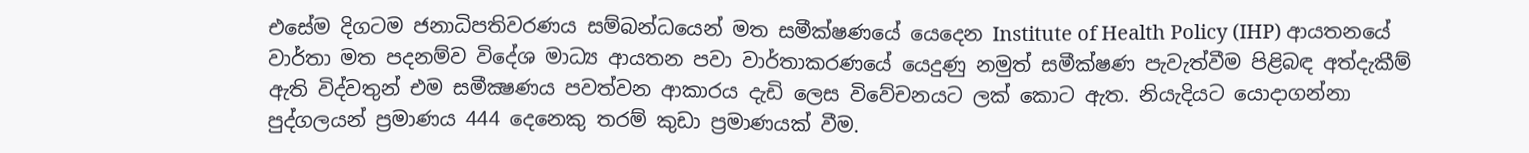එසේම දිගටම ජනාධිපතිවරණය සම්බන්ධයෙන් මත සමීක්ෂණයේ යෙදෙන Institute of Health Policy (IHP) ආයතනයේ වාර්තා මත පදනම්ව විදේශ මාධ්‍ය ආයතන පවා වාර්තාකරණයේ යෙදුණු නමුත් සමීක්ෂණ පැවැත්වීම පිළිබඳ අත්දැකීම් ඇති විද්වතුන් එම සමීක්‍ෂණය පවත්වන ආකාරය දැඩි ලෙස විවේචනයට ලක් කොට ඇත. නියැදියට යොදාගන්නා පුද්ගලයන් ප්‍රමාණය 444 දෙනෙකු තරම් කුඩා ප්‍රමාණයක් වීම.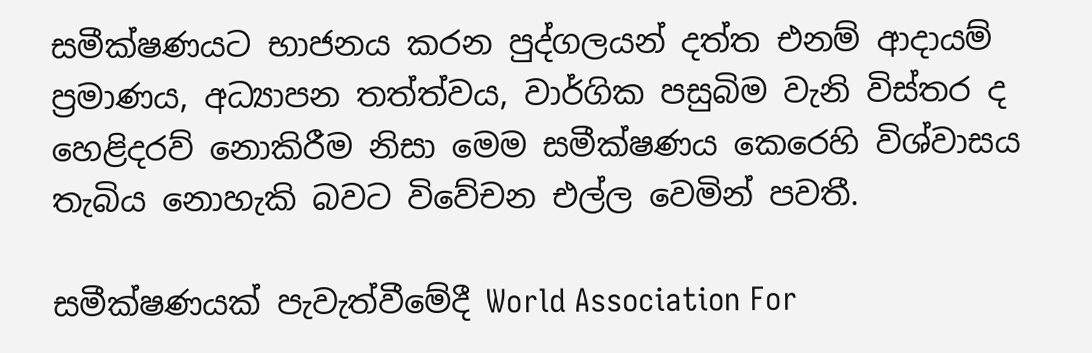සමීක්ෂණයට භාජනය කරන පුද්ගලයන් දත්ත එනම් ආදායම් ප්‍රමාණය, අධ්‍යාපන තත්ත්වය, වාර්ගික පසුබිම වැනි විස්තර ද හෙළිදරව් නොකිරීම නිසා මෙම සමීක්ෂණය කෙරෙහි විශ්වාසය තැබිය නොහැකි බවට විවේචන එල්ල වෙමින් පවතී.

සමීක්ෂණයක් පැවැත්වීමේදී World Association For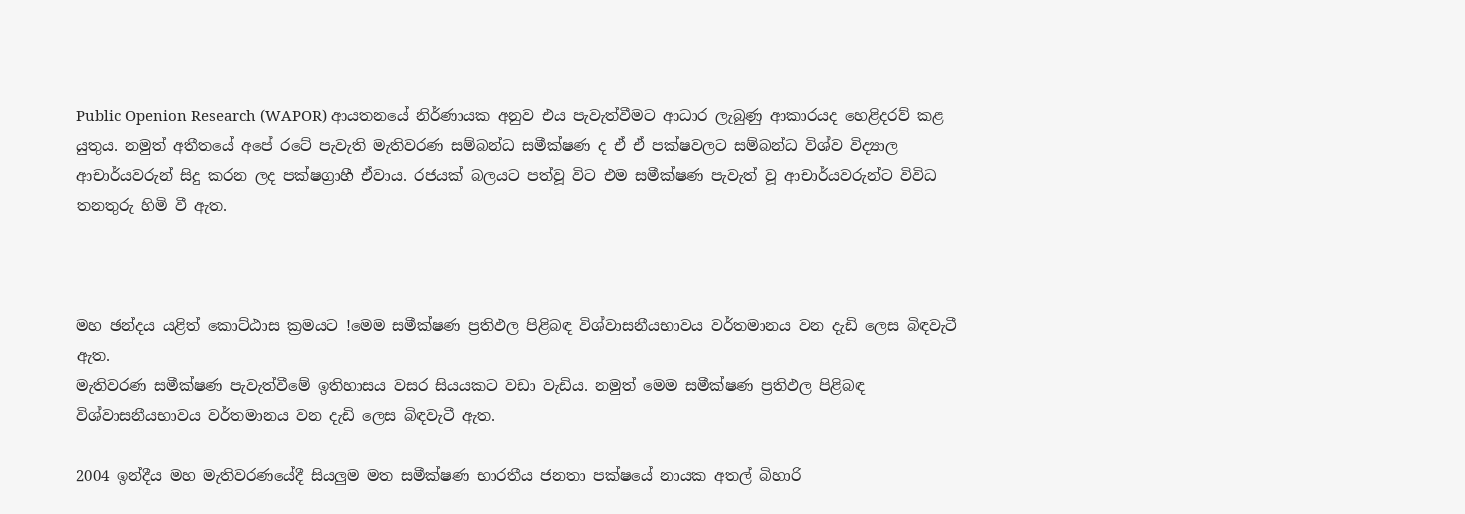Public Openion Research (WAPOR) ආයතනයේ නිර්ණායක අනුව එය පැවැත්වීමට ආධාර ලැබුණු ආකාරයද හෙළිදරව් කළ යුතුය. නමුත් අතීතයේ අපේ රටේ පැවැති මැතිවරණ සම්බන්ධ සමීක්ෂණ ද ඒ ඒ පක්ෂවලට සම්බන්ධ විශ්ව විද්‍යාල ආචාර්යවරුන් සිදු කරන ලද පක්ෂග්‍රාහී ඒවාය. රජයක් බලයට පත්වූ විට එම සමීක්ෂණ පැවැත් වූ ආචාර්යවරුන්ට විවිධ තනතුරු හිමි වී ඇත.



මහ ඡන්දය යළිත් කොට්ඨාස ක්‍රමයට !මෙම සමීක්ෂණ ප්‍රතිඵල පිළිබඳ විශ්වාසනීයභාවය වර්තමානය වන දැඩි ලෙස බිඳවැටී ඇත.
මැතිවරණ සමීක්ෂණ පැවැත්වීමේ ඉතිහාසය වසර සියයකට වඩා වැඩිය. නමුත් මෙම සමීක්ෂණ ප්‍රතිඵල පිළිබඳ විශ්වාසනීයභාවය වර්තමානය වන දැඩි ලෙස බිඳවැටී ඇත.

2004 ඉන්දීය මහ මැතිවරණයේදී සියලුම මත සමීක්ෂණ භාරතීය ජනතා පක්ෂයේ නායක අතල් බිහාරි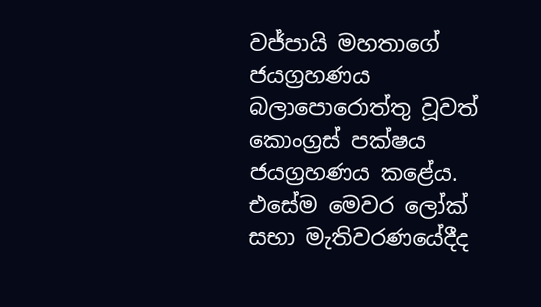වජ්පායි මහතාගේ ජයග්‍රහණය බලාපොරොත්තු වූවත් කොංග්‍රස් පක්ෂය ජයග්‍රහණය කළේය. එසේම මෙවර ලෝක්  සභා මැතිවරණයේදීද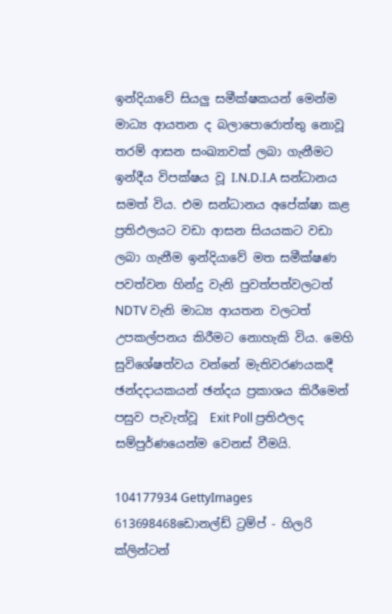ඉන්දියාවේ සියලු සමීක්ෂකයන් මෙන්ම මාධ්‍ය ආයතන ද බලාපොරොත්තු නොවූ තරම් ආසන සංඛ්‍යාවක් ලබා ගැනීමට ඉන්දීය විපක්ෂය වූ I.N.D.I.A සන්ධානය සමත් විය. එම සන්ධානය අපේක්ෂා කළ ප්‍රතිඵලයට වඩා ආසන සියයකට වඩා ලබා ගැනීම ඉන්දියාවේ මත සමීක්ෂණ පවත්වන හින්දු වැනි පුවත්පත්වලටත් NDTV වැනි මාධ්‍ය ආයතන වලටත් උපකල්පනය කිරීමට නොහැකි විය. මෙහි සුවිශේෂත්වය වන්නේ මැතිවරණයකදී ඡන්දදායකයන් ඡන්දය ප්‍රකාශය කිරීමෙන් පසුව පැවැත්වූ  Exit Poll ප්‍රතිඵලද සම්පුර්ණයෙන්ම වෙනස් වීමයි.

104177934 GettyImages 613698468ඩොනල්ඩ් ට්‍රම්ප් - හිලරි ක්ලින්ටන්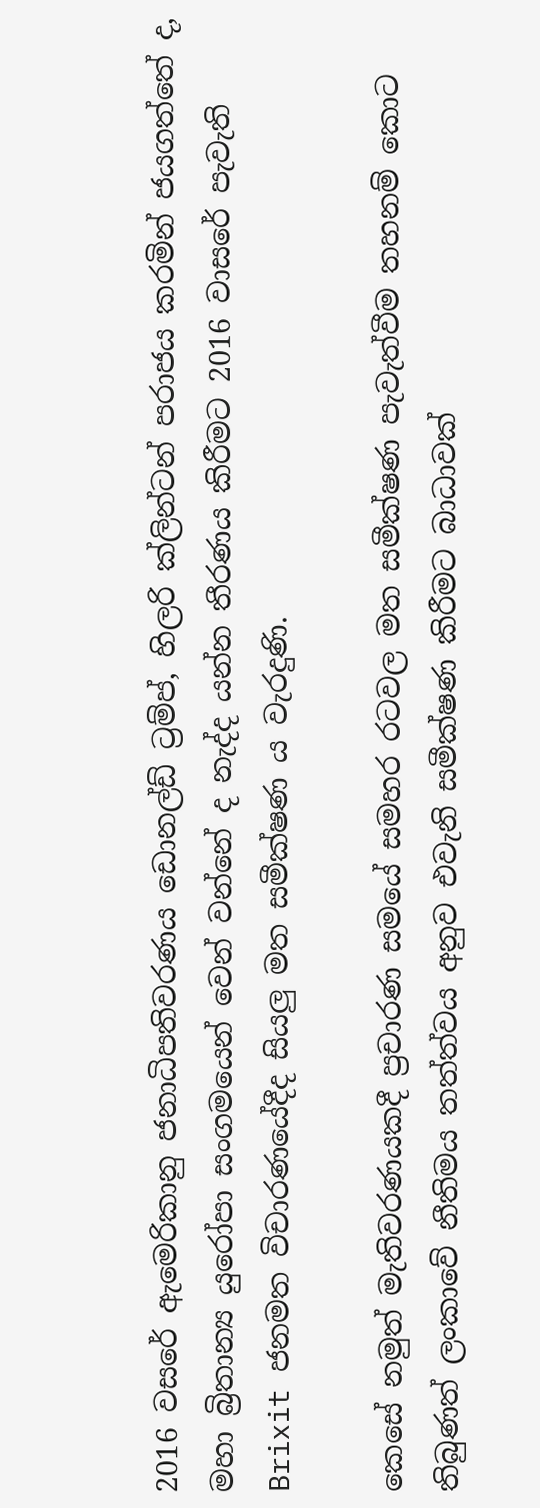2016 වසරේ ඇමෙරිකානු ජනාධිපතිවරණය ඩොනල්ඩ් ට්‍රම්ප්, හිලරි ක්ලින්ටන් පරාජය කරමින් ජයගත්තේ ද, මහා බ්‍රිතාන්‍ය යුරෝපා සංගමයෙන් වෙන් වන්නේ ද නැද්ද යන්න තීරණය කිරීමට 2016 වාසරේ පැවැති Brixit ජනමත විචාරණයේදීද සියලු මත සමීක්ෂණ ය වැරදුණි.

කෙසේ නමුත් මැතිවරණයකදී ප්‍රචාරණ සමයේ සමහර රටවල මත සමීක්ෂණ පැවැත්වීම තහනම් කොට තිබුණත් ලංකාවේ නීතිමය තත්ත්වය අනුව එවැනි සමීක්ෂණ කිරීමට බාධාවක්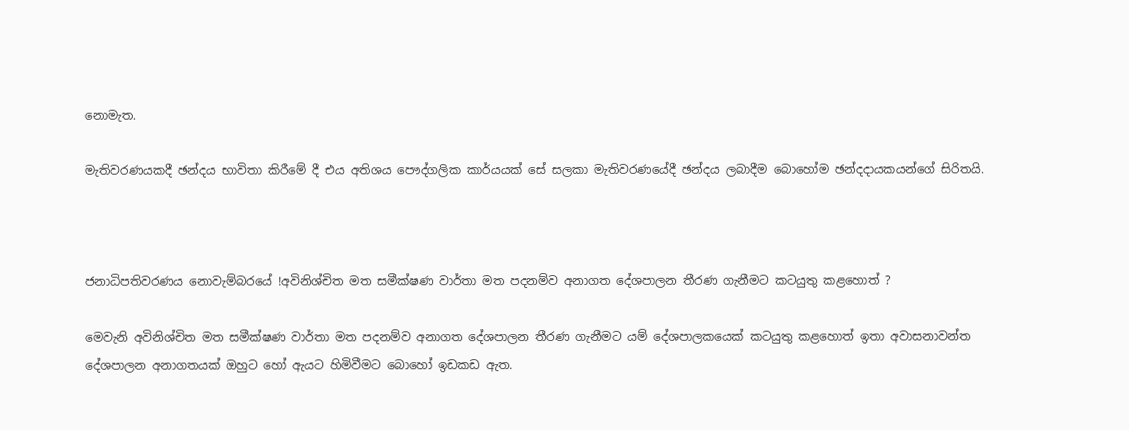නොමැත.

මැතිවරණයකදී ඡන්දය භාවිතා කිරීමේ දී එය අතිශය පෞද්ගලික කාර්යයක් සේ සලකා මැතිවරණයේදී ඡන්දය ලබාදීම බොහෝම ඡන්දදායකයන්ගේ සිරිතයි.



ජනාධිපතිවරණය නොවැම්බරයේ !අවිනිශ්චිත මත සමීක්ෂණ වාර්තා මත පදනම්ව අනාගත දේශපාලන තීරණ ගැනීමට කටයුතු කළහොත් ?

මෙවැනි අවිනිශ්චිත මත සමීක්ෂණ වාර්තා මත පදනම්ව අනාගත දේශපාලන තීරණ ගැනීමට යම් දේශපාලකයෙක් කටයුතු කළහොත් ඉතා අවාසනාවන්ත දේශපාලන අනාගතයක් ඔහුට හෝ ඇයට හිමිවීමට බොහෝ ඉඩකඩ ඇත.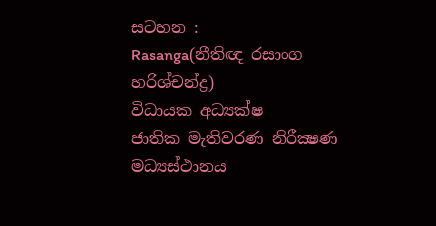සටහන :
Rasanga(නීතිඥ රසාංග හරිශ්චන්ද්‍ර)
විධායක අධ්‍යක්ෂ
ජාතික මැතිවරණ නිරීක්‍ෂණ මධ්‍යස්ථානය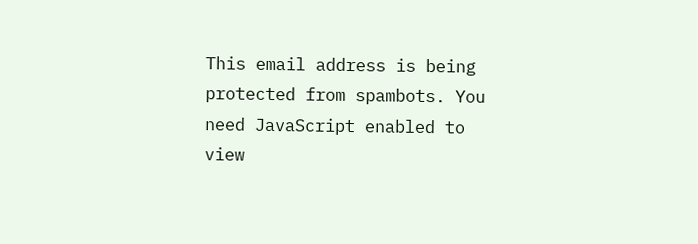This email address is being protected from spambots. You need JavaScript enabled to view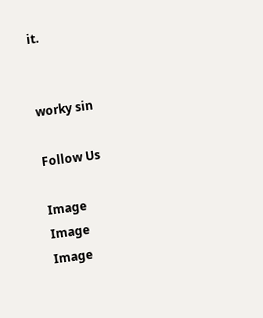it.


worky sin

Follow Us

Image
Image
Image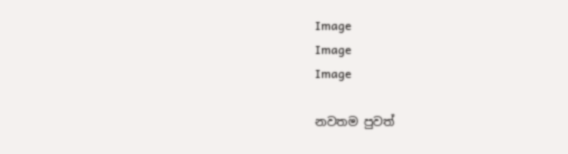Image
Image
Image

නවතම පුවත්